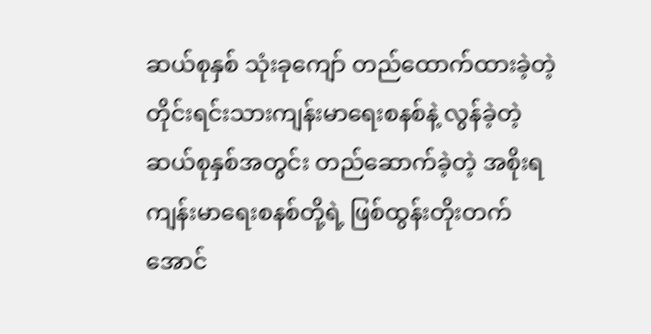ဆယ်စုနှစ် သုံးခုကျော် တည်ထောက်ထားခဲ့တဲ့ တိုင်းရင်းသားကျန်းမာရေးစနစ်နဲ့ လွန်ခဲ့တဲ့ ဆယ်စုနှစ်အတွင်း တည်ဆောက်ခဲ့တဲ့ အစိုးရ ကျန်းမာရေးစနစ်တို့ရဲ့ ဖြစ်ထွန်းတိုးတက် အောင်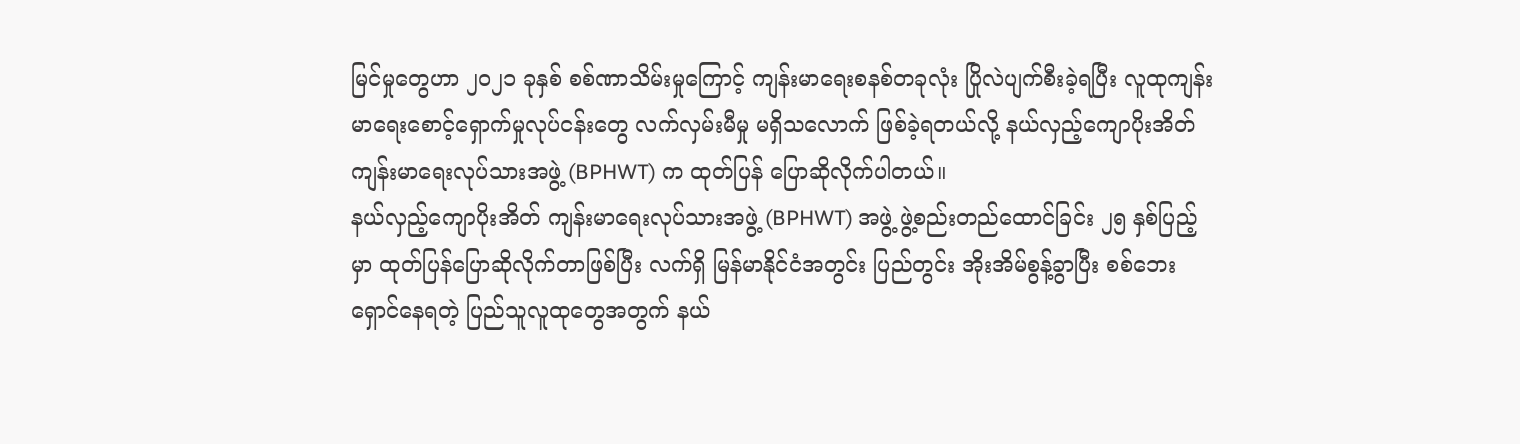မြင်မှုတွေဟာ ၂၀၂၁ ခုနှစ် စစ်ဏာသိမ်းမှုကြောင့် ကျန်းမာရေးစနစ်တခုလုံး ပြိုလဲပျက်စီးခဲ့ရပြီး လူထုကျန်းမာရေးစောင့်ရှောက်မှုလုပ်ငန်းတွေ လက်လှမ်းမီမှု မရှိသလောက် ဖြစ်ခဲ့ရတယ်လို့ နယ်လှည့်ကျောပိုးအိတ် ကျန်းမာရေးလုပ်သားအဖွဲ့ (BPHWT) က ထုတ်ပြန် ပြောဆိုလိုက်ပါတယ်။
နယ်လှည့်ကျောပိုးအိတ် ကျန်းမာရေးလုပ်သားအဖွဲ့ (BPHWT) အဖွဲ့ ဖွဲ့စည်းတည်ထောင်ခြင်း ၂၅ နှစ်ပြည့်မှာ ထုတ်ပြန်ပြောဆိုလိုက်တာဖြစ်ပြီး လက်ရှိ မြန်မာနိုင်ငံအတွင်း ပြည်တွင်း အိုးအိမ်စွန့်ခွာပြီး စစ်ဘေးရှောင်နေရတဲ့ ပြည်သူလူထုတွေအတွက် နယ်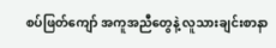စပ်ဖြတ်ကျော် အကူအညီတွေနဲ့ လူသားချင်းစာနာ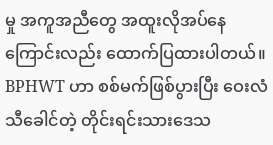မှု အကူအညီတွေ အထူးလိုအပ်နေကြောင်းလည်း ထောက်ပြထားပါတယ်။
BPHWT ဟာ စစ်မက်ဖြစ်ပွားပြီး ဝေးလံသီခေါင်တဲ့ တိုင်းရင်းသားဒေသ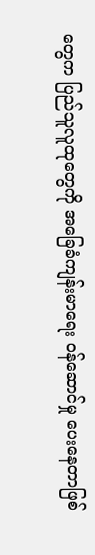တွေက ပြည်သူလူထုတွေကို အခြေခံကျန်းမာရေး ဝန်ဆောင်မှု ပေးနေတာဖြစ်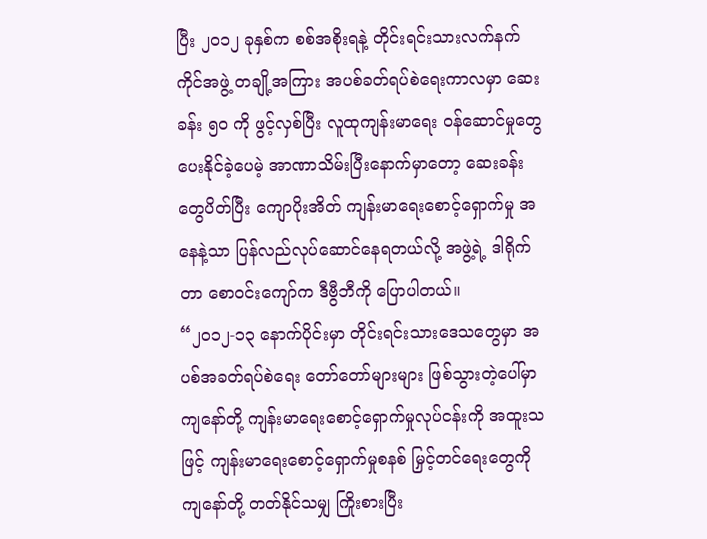ပြီး ၂၀၁၂ ခုနှစ်က စစ်အစိုးရနဲ့ တိုင်းရင်းသားလက်နက်ကိုင်အဖွဲ့ တချို့အကြား အပစ်ခတ်ရပ်စဲရေးကာလမှာ ဆေးခန်း ၅၀ ကို ဖွင့်လှစ်ပြီး လူထုကျန်းမာရေး ဝန်ဆောင်မှုတွေ ပေးနိုင်ခဲ့ပေမဲ့ အာဏာသိမ်းပြီးနောက်မှာတော့ ဆေးခန်းတွေပိတ်ပြီး ကျောပိုးအိတ် ကျန်းမာရေးစောင့်ရှောက်မှု အနေနဲ့သာ ပြန်လည်လုပ်ဆောင်နေရတယ်လို့ အဖွဲ့ရဲ့ ဒါရိုက်တာ စောဝင်းကျော်က ဒီဗွီဘီကို ပြောပါတယ်။
“၂၀၁၂-၁၃ နောက်ပိုင်းမှာ တိုင်းရင်းသားဒေသတွေမှာ အပစ်အခတ်ရပ်စဲရေး တော်တော်များများ ဖြစ်သွားတဲ့ပေါ်မှာ ကျနော်တို့ ကျန်းမာရေးစောင့်ရှောက်မှုလုပ်ငန်းကို အထူးသဖြင့် ကျန်းမာရေးစောင့်ရှောက်မှုစနစ် မြှင့်တင်ရေးတွေကို ကျနော်တို့ တတ်နိုင်သမျှ ကြိုးစားပြီး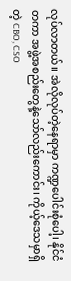လုပ်လာတယ်။ အဲလိုလုပ်တဲ့နေရာမှာ ကဏ္ဍပေါင်းစုံပေါ့၊ နိုင်ငံတကာ အဖွဲ့အစည်းတွေနဲ့သော်လည်းကောင်း၊ ကိုယ့်ဒေသမှာရှိတဲ့ CBO, CSO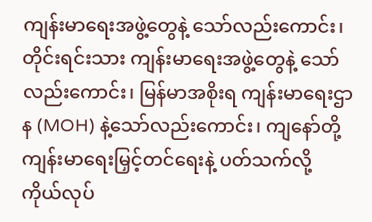ကျန်းမာရေးအဖွဲ့တွေနဲ့ သော်လည်းကောင်း၊ တိုင်းရင်းသား ကျန်းမာရေးအဖွဲ့တွေနဲ့ သော်လည်းကောင်း၊ မြန်မာအစိုးရ ကျန်းမာရေးဌာန (MOH) နဲ့သော်လည်းကောင်း၊ ကျနော်တို့ ကျန်းမာရေးမြှင့်တင်ရေးနဲ့ ပတ်သက်လို့ ကိုယ်လုပ်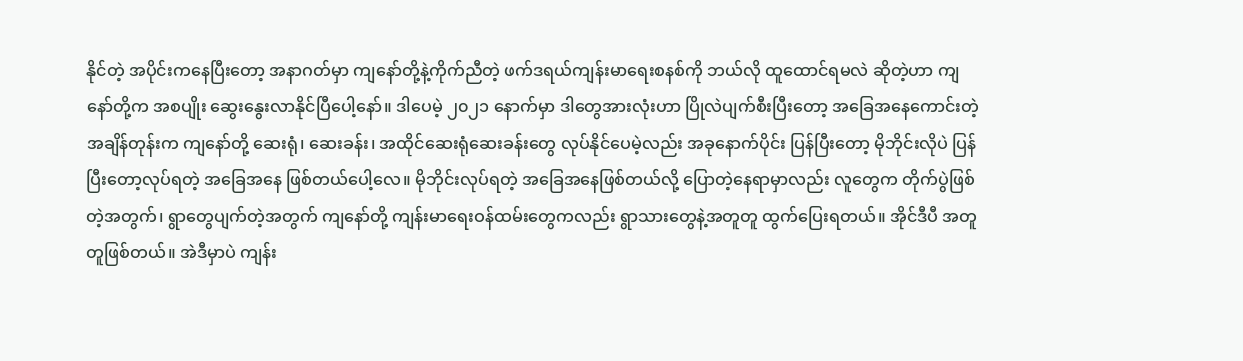နိုင်တဲ့ အပိုင်းကနေပြီးတော့ အနာဂတ်မှာ ကျနော်တို့နဲ့ကိုက်ညီတဲ့ ဖက်ဒရယ်ကျန်းမာရေးစနစ်ကို ဘယ်လို ထူထောင်ရမလဲ ဆိုတဲ့ဟာ ကျနော်တို့က အစပျိုး ဆွေးနွေးလာနိုင်ပြီပေါ့နော်။ ဒါပေမဲ့ ၂၀၂၁ နောက်မှာ ဒါတွေအားလုံးဟာ ပြိုလဲပျက်စီးပြီးတော့ အခြေအနေကောင်းတဲ့ အချိန်တုန်းက ကျနော်တို့ ဆေးရုံ၊ ဆေးခန်း၊ အထိုင်ဆေးရုံဆေးခန်းတွေ လုပ်နိုင်ပေမဲ့လည်း အခုနောက်ပိုင်း ပြန်ပြီးတော့ မိုဘိုင်းလိုပဲ ပြန်ပြီးတော့လုပ်ရတဲ့ အခြေအနေ ဖြစ်တယ်ပေါ့လေ။ မိုဘိုင်းလုပ်ရတဲ့ အခြေအနေဖြစ်တယ်လို့ ပြောတဲ့နေရာမှာလည်း လူတွေက တိုက်ပွဲဖြစ်တဲ့အတွက်၊ ရွာတွေပျက်တဲ့အတွက် ကျနော်တို့ ကျန်းမာရေးဝန်ထမ်းတွေကလည်း ရွာသားတွေနဲ့အတူတူ ထွက်ပြေးရတယ်။ အိုင်ဒီပီ အတူတူဖြစ်တယ်။ အဲဒီမှာပဲ ကျန်း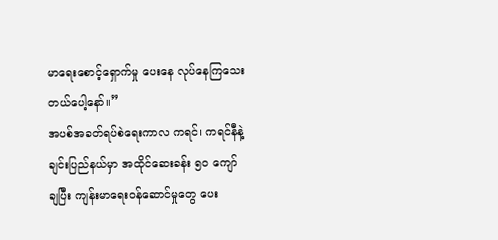မာရေးစောင့်ရှောက်မှု ပေးနေ လုပ်နေကြသေးတယ်ပေါ့နော်။”
အပစ်အခတ်ရပ်စဲရေးကာလ ကရင်၊ ကရင်နီနဲ့ ချင်းပြည်နယ်မှာ အထိုင်ဆေးခန်း ၅၀ ကျော် ချပြီး ကျန်းမာရေးဝန်ဆောင်မှုတွေ ပေး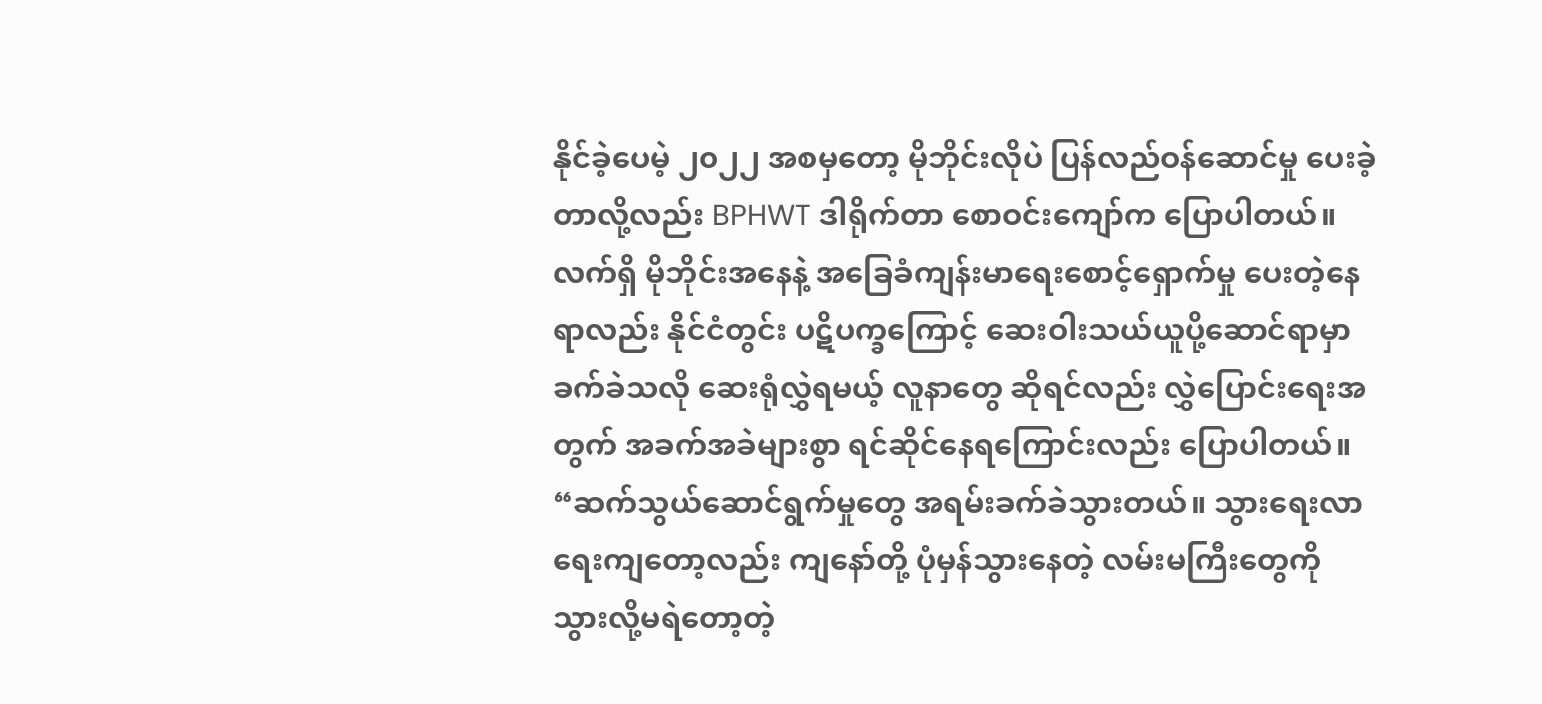နိုင်ခဲ့ပေမဲ့ ၂၀၂၂ အစမှတော့ မိုဘိုင်းလိုပဲ ပြန်လည်ဝန်ဆောင်မှု ပေးခဲ့တာလို့လည်း BPHWT ဒါရိုက်တာ စောဝင်းကျော်က ပြောပါတယ်။
လက်ရှိ မိုဘိုင်းအနေနဲ့ အခြေခံကျန်းမာရေးစောင့်ရှောက်မှု ပေးတဲ့နေရာလည်း နိုင်ငံတွင်း ပဋိပက္ခကြောင့် ဆေးဝါးသယ်ယူပို့ဆောင်ရာမှာ ခက်ခဲသလို ဆေးရုံလွှဲရမယ့် လူနာတွေ ဆိုရင်လည်း လွှဲပြောင်းရေးအတွက် အခက်အခဲများစွာ ရင်ဆိုင်နေရကြောင်းလည်း ပြောပါတယ်။
“ဆက်သွယ်ဆောင်ရွက်မှုတွေ အရမ်းခက်ခဲသွားတယ်။ သွားရေးလာရေးကျတော့လည်း ကျနော်တို့ ပုံမှန်သွားနေတဲ့ လမ်းမကြီးတွေကို သွားလို့မရဲတော့တဲ့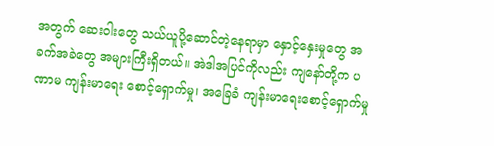အတွက် ဆေးဝါးတွေ သယ်ယူပို့ဆောင်တဲ့နေရာမှာ နှောင့်နှေးမှုတွေ အခက်အခဲတွေ အများကြီးရှိတယ်။ အဲဒါအပြင်ကိုလည်း ကျနော်တို့က ပဏာမ ကျန်းမာရေး စောင့်ရှောက်မှု၊ အခြေခံ ကျန်းမာရေးစောင့်ရှောက်မှု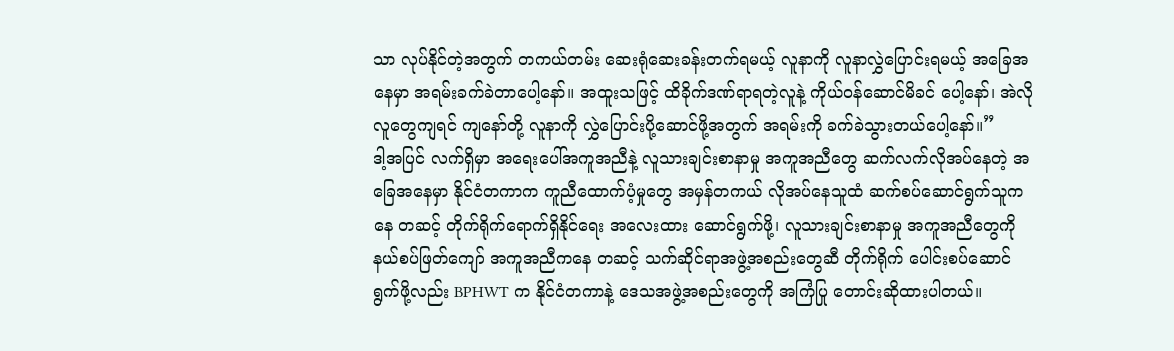သာ လုပ်နိုင်တဲ့အတွက် တကယ်တမ်း ဆေးရုံဆေးခန်းတက်ရမယ့် လူနာကို လူနာလွှဲပြောင်းရမယ့် အခြေအနေမှာ အရမ်းခက်ခဲတာပေါ့နော်။ အထူးသဖြင့် ထိခိုက်ဒဏ်ရာရတဲ့လူနဲ့ ကိုယ်ဝန်ဆောင်မိခင် ပေါ့နော်၊ အဲလိုလူတွေကျရင် ကျနော်တို့ လူနာကို လွှဲပြောင်းပို့ဆောင်ဖို့အတွက် အရမ်းကို ခက်ခဲသွားတယ်ပေါ့နော်။”
ဒါ့အပြင် လက်ရှိမှာ အရေးပေါ်အကူအညီနဲ့ လူသားချင်းစာနာမှု အကူအညီတွေ ဆက်လက်လိုအပ်နေတဲ့ အခြေအနေမှာ နိုင်ငံတကာက ကူညီထောက်ပံ့မှုတွေ အမှန်တကယ် လိုအပ်နေသူထံ ဆက်စပ်ဆောင်ရွက်သူကနေ တဆင့် တိုက်ရိုက်ရောက်ရှိနိုင်ရေး အလေးထား ဆောင်ရွက်ဖို့၊ လူသားချင်းစာနာမှု အကူအညီတွေကို နယ်စပ်ဖြတ်ကျော် အကူအညီကနေ တဆင့် သက်ဆိုင်ရာအဖွဲ့အစည်းတွေဆီ တိုက်ရိုက် ပေါင်းစပ်ဆောင်ရွက်ဖို့လည်း BPHWT က နိုင်ငံတကာနဲ့ ဒေသအဖွဲ့အစည်းတွေကို အကြံပြု တောင်းဆိုထားပါတယ်။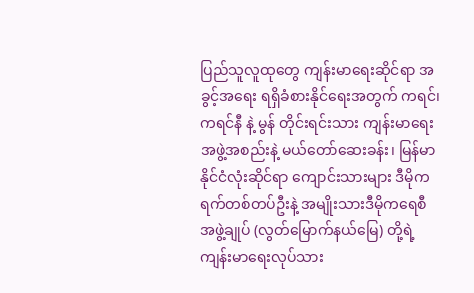ပြည်သူလူထုတွေ ကျန်းမာရေးဆိုင်ရာ အခွင့်အရေး ရရှိခံစားနိုင်ရေးအတွက် ကရင်၊ ကရင်နီ နဲ့ မွန် တိုင်းရင်းသား ကျန်းမာရေးအဖွဲ့အစည်းနဲ့ မယ်တော်ဆေးခန်း၊ မြန်မာနိုင်ငံလုံးဆိုင်ရာ ကျောင်းသားများ ဒီမိုကရက်တစ်တပ်ဦးနဲ့ အမျိုးသားဒီမိုကရေစီအဖွဲ့ချုပ် (လွတ်မြောက်နယ်မြေ) တို့ရဲ့ ကျန်းမာရေးလုပ်သား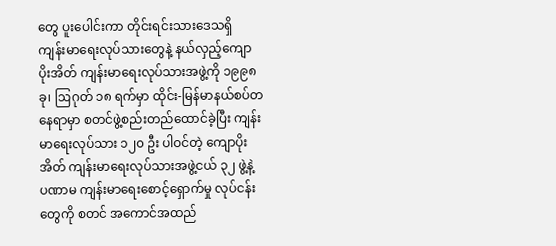တွေ ပူးပေါင်းကာ တိုင်းရင်းသားဒေသရှိ ကျန်းမာရေးလုပ်သားတွေနဲ့ နယ်လှည့်ကျောပိုးအိတ် ကျန်းမာရေးလုပ်သားအဖွဲ့ကို ၁၉၉၈ ခု၊ ဩဂုတ် ၁၈ ရက်မှာ ထိုင်း-မြန်မာနယ်စပ်တနေရာမှာ စတင်ဖွဲ့စည်းတည်ထောင်ခဲ့ပြီး ကျန်းမာရေးလုပ်သား ၁၂၀ ဦး ပါဝင်တဲ့ ကျောပိုးအိတ် ကျန်းမာရေးလုပ်သားအဖွဲ့ငယ် ၃၂ ဖွဲ့နဲ့ ပဏာမ ကျန်းမာရေးစောင့်ရှောက်မှု လုပ်ငန်းတွေကို စတင် အကောင်အထည်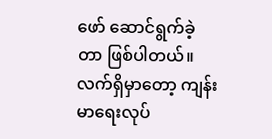ဖော် ဆောင်ရွက်ခဲ့တာ ဖြစ်ပါတယ်။
လက်ရှိမှာတော့ ကျန်းမာရေးလုပ်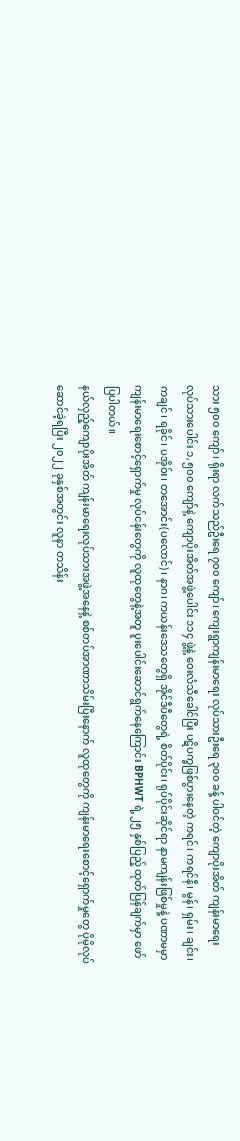သား ၅၀၀ ကျော်၊ ရိုးရာ လက်သည်ဦးရေ ၇၀၀ ကျော်၊ ကျေးရွာကျန်းမာရေး လုပ်သားဦးရေ ၃၀၀ ခန့် ပါဝင်တဲ့ ကျောပိုးအိတ် ကျန်းမာရေး လုပ်သားပေါင်း ၁,၅၀၀ ကျော်နဲ့ ကျောပိုးအိတ်အဖွဲ့ပေါင်း ၁၁၄ ဖွဲ့နဲ့ ဝေးလံသီခေါင်ပြီး ပဋိပက္ခဖြစ်ပွားနေတဲ့ ကရင်၊ ကရင်နီ၊ မွန်၊ ရှမ်း၊ ချင်း၊ ကချင်၊ ရခိုင်၊ ပအိုဝ်း၊ တအောင်း(ပလောင်)၊ နာဂ၊ ကယန်းဒေသတွေရှိ အိုင်ဒီပီတွေရဲ့ စိတ်ပိုင်း၊ ရုပ်ပိုင်းဆိုင်ရာ နာမကျန်းဖြစ်မှုနဲ့ ပဏာမမှာ ကျန်းမာရေးစောင့်ရှောက်မှု လုပ်ငန်းတွေကို လူထုတွေနဲ့အတူ ပူးပေါင်းဆောင်ရွက်နေကြောင်း BPHWT ရဲ့ ၂၅ နှစ်ပြည့် ထုတ်ပြန်ချက်မှာ ဖော်ပြပါတယ်။
နယ်လှည့်ကျောပိုးအိတ် ကျန်းမာရေးလုပ်သားအဖွဲ့အနေနဲ့ စစ်တပ်အာဏာသိမ်းပြီးနောက် လူထုတွေကို ကျန်းမာရေးစောင့်ရှောက်မှုတွေ ပိုမိုလုပ်ဆောင်ခဲ့ရပြီး ၂၀၂၂ ခုနှစ်အတွင်း လူနာ တသိန်း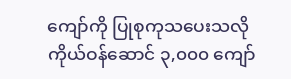ကျော်ကို ပြုစုကုသပေးသလို ကိုယ်ဝန်ဆောင် ၃,၀၀၀ ကျော်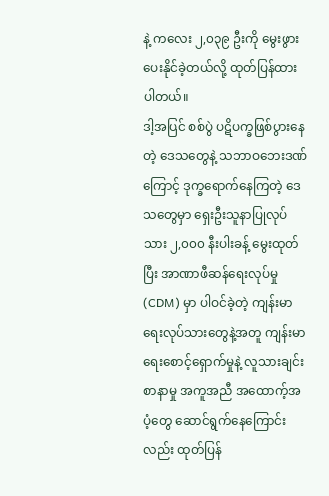နဲ့ ကလေး ၂,၀၃၉ ဦးကို မွေးဖွားပေးနိုင်ခဲ့တယ်လို့ ထုတ်ပြန်ထားပါတယ်။
ဒါ့အပြင် စစ်ပွဲ ပဋိပက္ခဖြစ်ပွားနေတဲ့ ဒေသတွေနဲ့ သဘာဝဘေးဒဏ်ကြောင့် ဒုက္ခရောက်နေကြတဲ့ ဒေသတွေမှာ ရှေးဦးသူနာပြုလုပ်သား ၂,၀၀၀ နီးပါးခန့် မွေးထုတ်ပြီး အာဏာဖီဆန်ရေးလုပ်မှု (CDM) မှာ ပါဝင်ခဲ့တဲ့ ကျန်းမာရေးလုပ်သားတွေနဲ့အတူ ကျန်းမာရေးစောင့်ရှောက်မှုနဲ့ လူသားချင်းစာနာမှု အကူအညီ အထောက့်အပံ့တွေ ဆောင်ရွက်နေကြောင်းလည်း ထုတ်ပြန်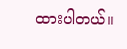ထားပါတယ်။